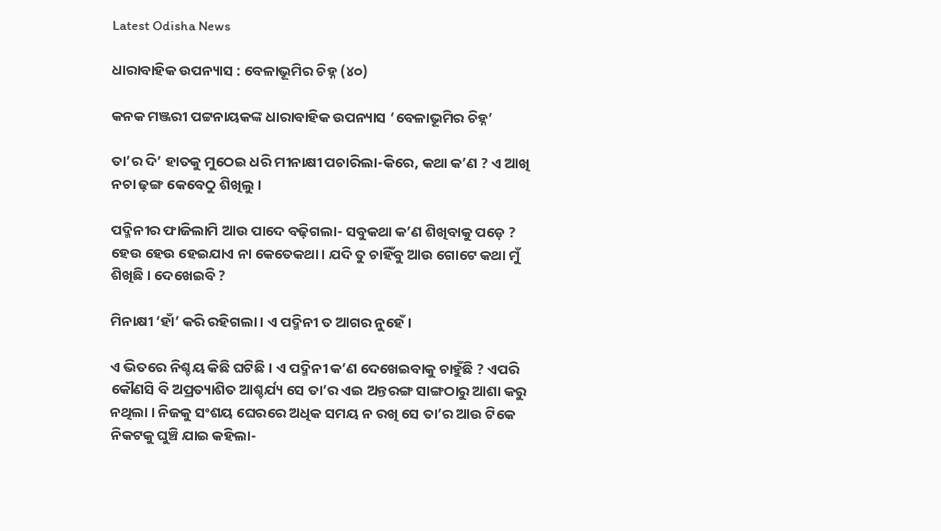Latest Odisha News

ଧାରାବାହିକ ଉପନ୍ୟାସ : ବେଳାଭୂମିର ଚିହ୍ନ (୪୦)

କନକ ମଞ୍ଜରୀ ପଟ୍ଟନାୟକଙ୍କ ଧାରାବାହିକ ଉପନ୍ୟାସ ‘ବେଳାଭୂମିର ଚିହ୍ନ’

ତା’ର ଦି’ ହାତକୁ ମୁଠେଇ ଧରି ମୀନାକ୍ଷୀ ପଚାରିଲା-କିରେ, କଥା କ’ଣ ? ଏ ଆଖି ନଚା ଢ଼ଙ୍ଗ କେବେଠୁ ଶିଖିଲୁ ।

ପଦ୍ମିନୀର ଫାଜିଲାମି ଆଉ ପାଦେ ବଢ଼ିଗଲା- ସବୁକଥା କ’ଣ ଶିଖିବାକୁ ପଡ଼େ ? ହେଉ ହେଉ ହେଇଯାଏ ନା କେତେକଥା । ଯଦି ତୁ ଚାହିଁବୁ ଆଉ ଗୋଟେ କଥା ମୁଁ ଶିଖିଛି । ଦେଖେଇବି ?

ମିନାକ୍ଷୀ ‘ହାଁ’ କରି ରହିଗଲା । ଏ ପଦ୍ମିନୀ ତ ଆଗର ନୁହେଁ ।

ଏ ଭିତରେ ନିଶ୍ଚୟ କିଛି ଘଟିଛି । ଏ ପଦ୍ମିନୀ କ’ଣ ଦେଖେଇବାକୁ ଚାହୁଁଛି ? ଏପରି କୌଣସି ବି ଅପ୍ରତ୍ୟାଶିତ ଆଶ୍ଚର୍ଯ୍ୟ ସେ ତା’ର ଏଇ ଅନ୍ତରଙ୍ଗ ସାଙ୍ଗଠାରୁ ଆଶା କରୁ ନଥିଲା । ନିଜକୁ ସଂଶୟ ଘେରରେ ଅଧିକ ସମୟ ନ ରଖି ସେ ତା’ର ଆଉ ଟିକେ ନିକଟକୁ ଘୁଞ୍ଚି ଯାଇ କହିଲା-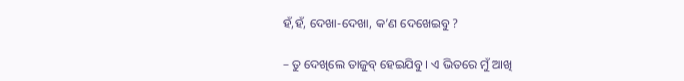ହଁ,ହଁ, ଦେଖା-ଦେଖା, କ’ଣ ଦେଖେଇବୁ ?

– ତୁ ଦେଖିଲେ ତାଜୁବ୍ ହେଇଯିବୁ । ଏ ଭିତରେ ମୁଁ ଆଖି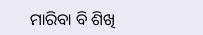ମାରିବା ବି ଶିଖି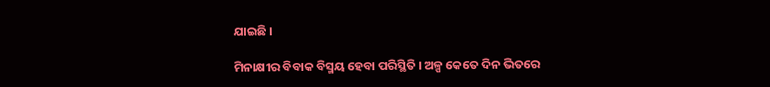ଯାଇଛି ।

ମିନାକ୍ଷୀର ବିବାକ ବିସ୍ମୟ ହେବା ପରିସ୍ଥିତି । ଅଳ୍ପ କେତେ ଦିନ ଭିତରେ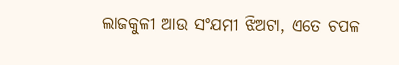ଲାଜକୁଳୀ ଆଉ ସଂଯମୀ ଝିଅଟା, ଏତେ ଚପଳ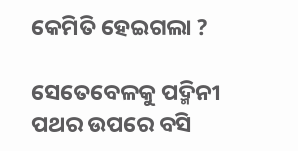କେମିତି ହେଇଗଲା ?

ସେତେବେଳକୁ ପଦ୍ମିନୀ ପଥର ଉପରେ ବସି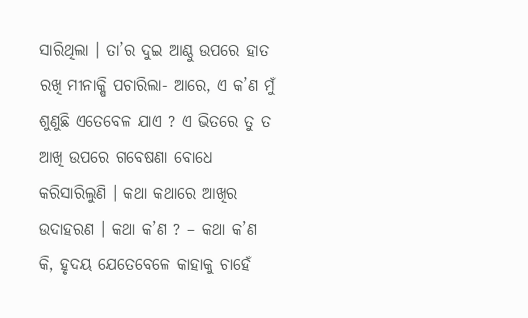ସାରିଥିଲା । ତା’ର ଦୁଇ ଆଣ୍ଠୁ ଉପରେ ହାତ ରଖି ମୀନାକ୍ଷି ପଚାରିଲା- ଆରେ, ଏ କ’ଣ ମୁଁ ଶୁଣୁଛି ଏତେବେଳ ଯାଏ ? ଏ ଭିତରେ ତୁ ତ ଆଖି ଉପରେ ଗବେଷଣା ବୋଧେ କରିସାରିଲୁଣି । କଥା କଥାରେ ଆଖିର ଉଦାହରଣ । କଥା କ’ଣ ? – କଥା କ’ଣ କି, ହୃଦୟ ଯେତେବେଳେ କାହାକୁ ଚାହେଁ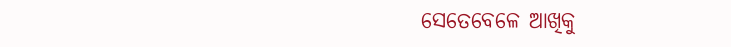ସେତେବେଳେ ଆଖିକୁ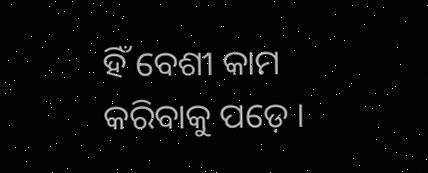ହିଁ ବେଶୀ କାମ କରିବାକୁ ପଡ଼େ ।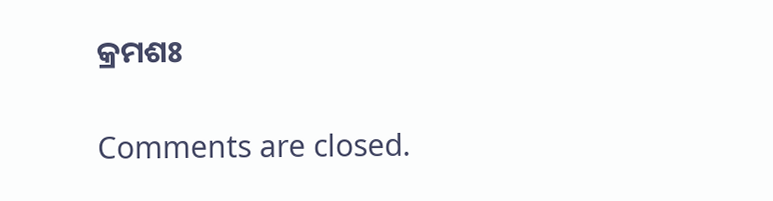କ୍ରମଶଃ

Comments are closed.